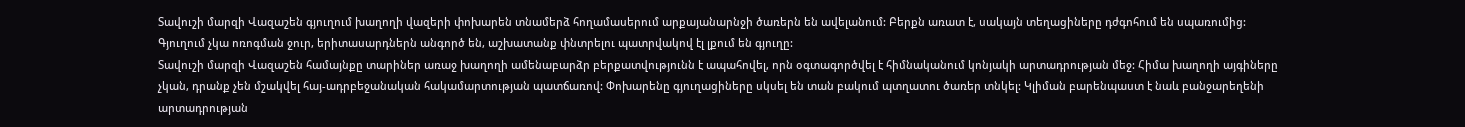Տավուշի մարզի Վազաշեն գյուղում խաղողի վազերի փոխարեն տնամերձ հողամասերում արքայանարնջի ծառերն են ավելանում: Բերքն առատ է, սակայն տեղացիները դժգոհում են սպառումից: Գյուղում չկա ոռոգման ջուր, երիտասարդներն անգործ են, աշխատանք փնտրելու պատրվակով էլ լքում են գյուղը:
Տավուշի մարզի Վազաշեն համայնքը տարիներ առաջ խաղողի ամենաբարձր բերքատվությունն է ապահովել, որն օգտագործվել է հիմնականում կոնյակի արտադրության մեջ: Հիմա խաղողի այգիները չկան, դրանք չեն մշակվել հայ-ադրբեջանական հակամարտության պատճառով: Փոխարենը գյուղացիները սկսել են տան բակում պտղատու ծառեր տնկել: Կլիման բարենպաստ է նաև բանջարեղենի արտադրության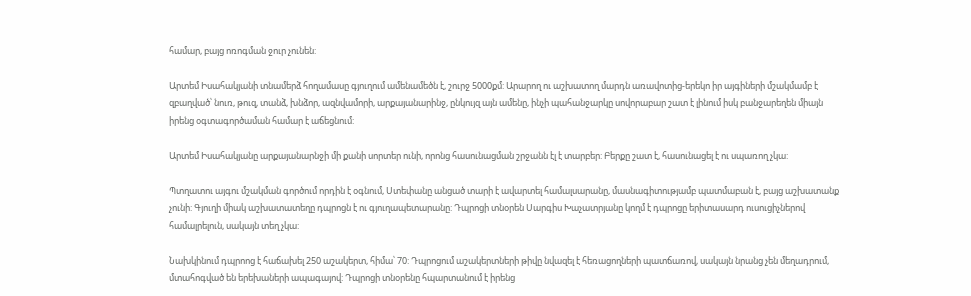համար, բայց ոռոգման ջուր չունեն:

Արտեմ Իսահակյանի տնամերձ հողամասը գյուղում ամենամեծն է, շուրջ 5000քմ: Արարող ու աշխատող մարդն առավոտից-երեկո իր այգիների մշակմամբ է զբաղված՝ նուռ, թուզ, տանձ, խնձոր, ազնվամորի, արքայանարինջ, ընկույզ այն ամենը, ինչի պահանջարկը սովորաբար շատ է լինում իսկ բանջարեղեն միայն իրենց օգտագործաման համար է աճեցնում:

Արտեմ Իսահակյանը արքայանարնջի մի քանի սորտեր ունի, որոնց հասունացման շրջանն էլ է տարբեր: Բերքը շատ է, հասունացել է ու սպառող չկա:

Պտղատու այգու մշակման գործում որդին է օգնում, Ստեփանը անցած տարի է ավարտել համալսարանը, մասնագիտությամբ պատմաբան է, բայց աշխատանք չունի: Գյուղի միակ աշխատատեղը դպրոցն է ու գյուղապետարանը: Դպրոցի տնօրեն Սարգիս Խաչատրյանը կողմ է դպրոցը երիտասարդ ուսուցիչներով համալրելուն, սակայն տեղ չկա:

Նախկինում դպրոոց է հաճախել 250 աշակերտ, հիմա՝ 70: Դպրոցում աշակերտների թիվը նվազել է հեռացողների պատճառով, սակայն նրանց չեն մեղադրում, մտահոգված են երեխաների ապագայով: Դպրոցի տնօրենը հպարտանում է իրենց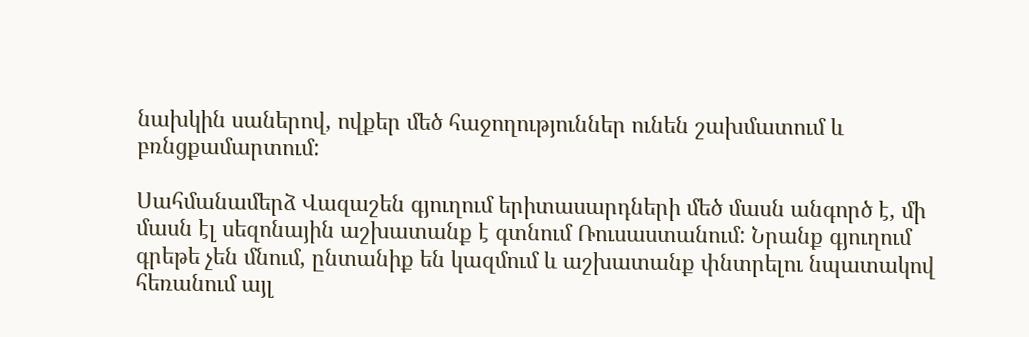նախկին սաներով, ովքեր մեծ հաջողություններ ունեն շախմատում և բռնցքամարտում:

Սահմանամերձ Վազաշեն գյուղում երիտասարդների մեծ մասն անգործ է, մի մասն էլ սեզոնային աշխատանք է գտնում Ռուսաստանում: Նրանք գյուղում գրեթե չեն մնում, ընտանիք են կազմում և աշխատանք փնտրելու նպատակով հեռանում այլ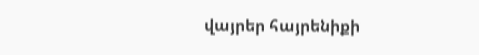վայրեր հայրենիքի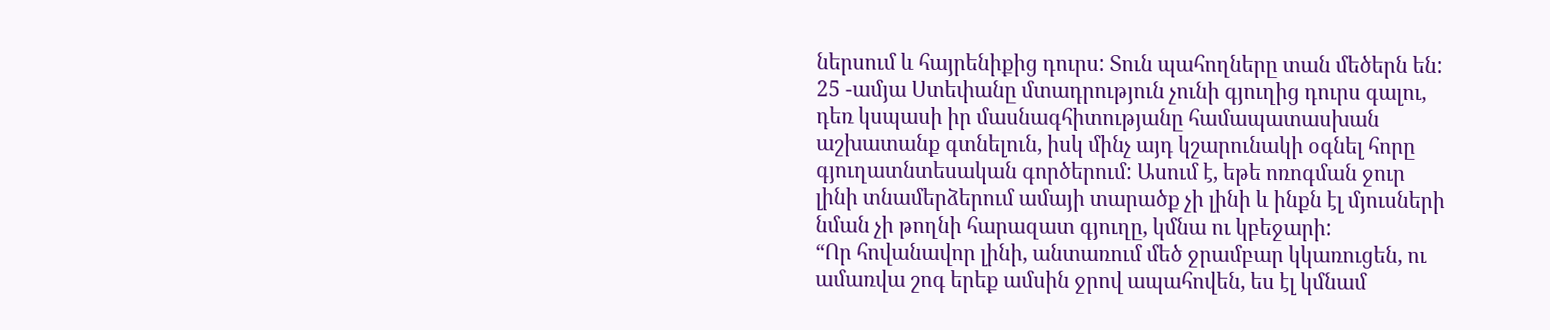ներսում և հայրենիքից դուրս: Տուն պահողները տան մեծերն են:
25 -ամյա Ստեփանը մտադրություն չունի գյուղից դուրս գալու, դեռ կսպասի իր մասնագհիտությանը համապատասխան աշխատանք գտնելուն, իսկ մինչ այդ կշարունակի օգնել հորը գյուղատնտեսական գործերում: Ասում է, եթե ոռոգման ջուր լինի տնամերձերում ամայի տարածք չի լինի և ինքն էլ մյուսների նման չի թողնի հարազատ գյուղը, կմնա ու կբեջարի:
“Որ հովանավոր լինի, անտառում մեծ ջրամբար կկառուցեն, ու ամառվա շոգ երեք ամսին ջրով ապահովեն, ես էլ կմնամ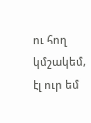ու հող կմշակեմ, էլ ուր եմ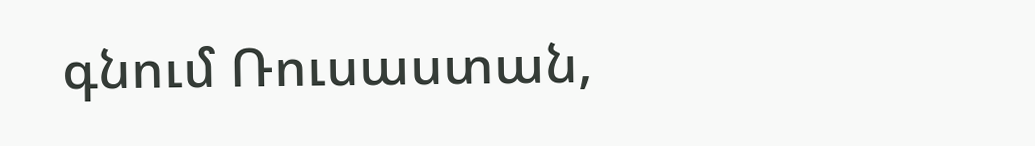գնում Ռուսաստան,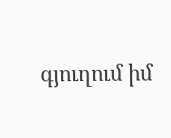գյուղում իմ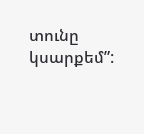տունը կսարքեմ”: